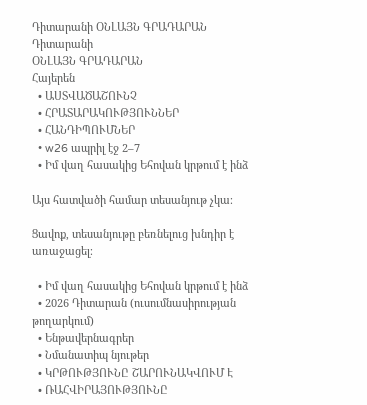Դիտարանի ՕՆԼԱՅՆ ԳՐԱԴԱՐԱՆ
Դիտարանի
ՕՆԼԱՅՆ ԳՐԱԴԱՐԱՆ
Հայերեն
  • ԱՍՏՎԱԾԱՇՈՒՆՉ
  • ՀՐԱՏԱՐԱԿՈՒԹՅՈՒՆՆԵՐ
  • ՀԱՆԴԻՊՈՒՄՆԵՐ
  • w26 ապրիլ էջ 2–7
  • Իմ վաղ հասակից Եհովան կրթում է ինձ

Այս հատվածի համար տեսանյութ չկա։

Ցավոք, տեսանյութը բեռնելուց խնդիր է առաջացել։

  • Իմ վաղ հասակից Եհովան կրթում է ինձ
  • 2026 Դիտարան (ուսումնասիրության թողարկում)
  • Ենթավերնագրեր
  • Նմանատիպ նյութեր
  • ԿՐԹՈՒԹՅՈՒՆԸ ՇԱՐՈՒՆԱԿՎՈՒՄ Է
  • ՌԱՀՎԻՐԱՅՈՒԹՅՈՒՆԸ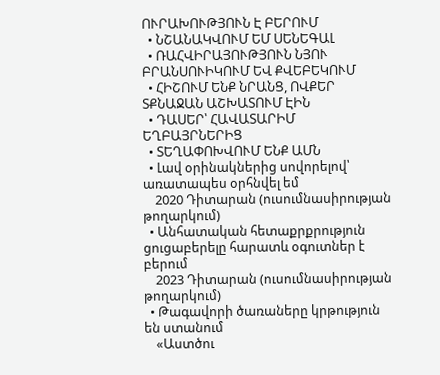ՈՒՐԱԽՈՒԹՅՈՒՆ Է ԲԵՐՈՒՄ
  • ՆՇԱՆԱԿՎՈՒՄ ԵՄ ՍԵՆԵԳԱԼ
  • ՌԱՀՎԻՐԱՅՈՒԹՅՈՒՆ ՆՅՈՒ ԲՐԱՆՍՈՒԻԿՈՒՄ ԵՎ ՔՎԵԲԵԿՈՒՄ
  • ՀԻՇՈՒՄ ԵՆՔ ՆՐԱՆՑ, ՈՎՔԵՐ ՏՔՆԱՋԱՆ ԱՇԽԱՏՈՒՄ ԷԻՆ
  • ԴԱՍԵՐ՝ ՀԱՎԱՏԱՐԻՄ ԵՂԲԱՅՐՆԵՐԻՑ
  • ՏԵՂԱՓՈԽՎՈՒՄ ԵՆՔ ԱՄՆ
  • Լավ օրինակներից սովորելով՝ առատապես օրհնվել եմ
    2020 Դիտարան (ուսումնասիրության թողարկում)
  • Անհատական հետաքրքրություն ցուցաբերելը հարատև օգուտներ է բերում
    2023 Դիտարան (ուսումնասիրության թողարկում)
  • Թագավորի ծառաները կրթություն են ստանում
    «Աստծու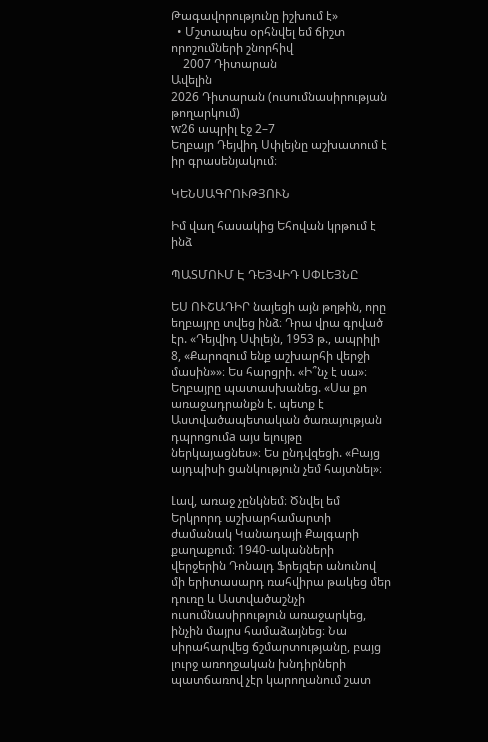Թագավորությունը իշխում է»
  • Մշտապես օրհնվել եմ ճիշտ որոշումների շնորհիվ
    2007 Դիտարան
Ավելին
2026 Դիտարան (ուսումնասիրության թողարկում)
w26 ապրիլ էջ 2–7
Եղբայր Դեյվիդ Սփլեյնը աշխատում է իր գրասենյակում։

ԿԵՆՍԱԳՐՈՒԹՅՈՒՆ

Իմ վաղ հասակից Եհովան կրթում է ինձ

ՊԱՏՄՈՒՄ Է ԴԵՅՎԻԴ ՍՓԼԵՅՆԸ

ԵՍ ՈՒՇԱԴԻՐ նայեցի այն թղթին, որը եղբայրը տվեց ինձ։ Դրա վրա գրված էր. «Դեյվիդ Սփլեյն, 1953 թ., ապրիլի 8, «Քարոզում ենք աշխարհի վերջի մասին»»։ Ես հարցրի. «Ի՞նչ է սա»։ Եղբայրը պատասխանեց. «Սա քո առաջադրանքն է. պետք է Աստվածապետական ծառայության դպրոցումa այս ելույթը ներկայացնես»։ Ես ընդվզեցի. «Բայց այդպիսի ցանկություն չեմ հայտնել»։

Լավ, առաջ չընկնեմ։ Ծնվել եմ Երկրորդ աշխարհամարտի ժամանակ Կանադայի Քալգարի քաղաքում։ 1940-ականների վերջերին Դոնալդ Ֆրեյզեր անունով մի երիտասարդ ռահվիրա թակեց մեր դուռը և Աստվածաշնչի ուսումնասիրություն առաջարկեց, ինչին մայրս համաձայնեց։ Նա սիրահարվեց ճշմարտությանը, բայց լուրջ առողջական խնդիրների պատճառով չէր կարողանում շատ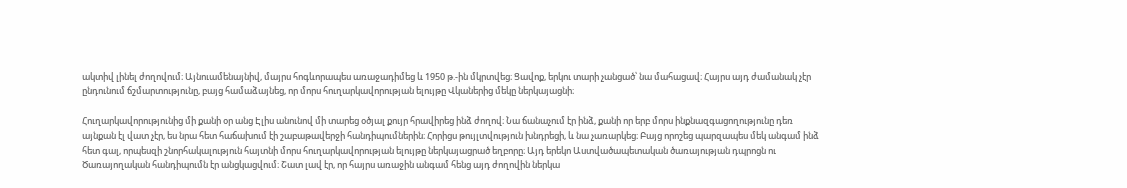ակտիվ լինել ժողովում։ Այնուամենայնիվ, մայրս հոգևորապես առաջադիմեց և 1950 թ.-ին մկրտվեց։ Ցավոք, երկու տարի չանցած՝ նա մահացավ։ Հայրս այդ ժամանակ չէր ընդունում ճշմարտությունը, բայց համաձայնեց, որ մորս հուղարկավորության ելույթը Վկաներից մեկը ներկայացնի։

Հուղարկավորությունից մի քանի օր անց Էլիս անունով մի տարեց օծյալ քույր հրավիրեց ինձ ժողով։ Նա ճանաչում էր ինձ, քանի որ երբ մորս ինքնազգացողությունը դեռ այնքան էլ վատ չէր, ես նրա հետ հաճախում էի շաբաթավերջի հանդիպումներին։ Հորիցս թույլտվություն խնդրեցի, և նա չառարկեց։ Բայց որոշեց պարզապես մեկ անգամ ինձ հետ գալ, որպեսզի շնորհակալություն հայտնի մորս հուղարկավորության ելույթը ներկայացրած եղբորը։ Այդ երեկո Աստվածապետական ծառայության դպրոցն ու Ծառայողական հանդիպումն էր անցկացվում։ Շատ լավ էր, որ հայրս առաջին անգամ հենց այդ ժողովին ներկա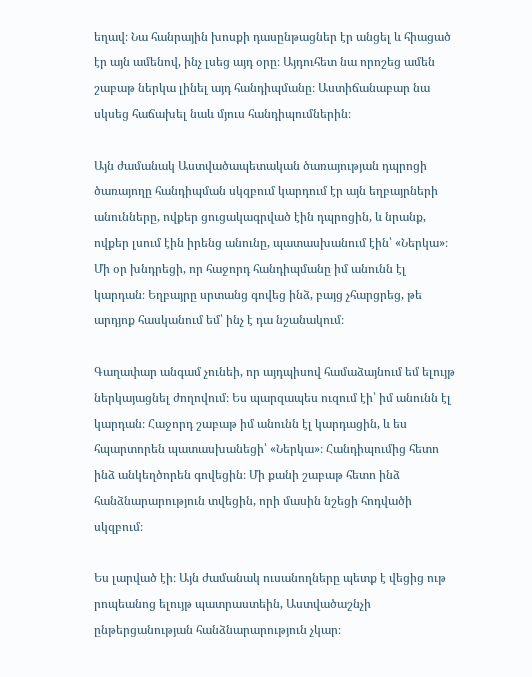եղավ։ Նա հանրային խոսքի դասընթացներ էր անցել և հիացած էր այն ամենով, ինչ լսեց այդ օրը։ Այդուհետ նա որոշեց ամեն շաբաթ ներկա լինել այդ հանդիպմանը։ Աստիճանաբար նա սկսեց հաճախել նաև մյուս հանդիպումներին։

Այն ժամանակ Աստվածապետական ծառայության դպրոցի ծառայողը հանդիպման սկզբում կարդում էր այն եղբայրների անունները, ովքեր ցուցակագրված էին դպրոցին, և նրանք, ովքեր լսում էին իրենց անունը, պատասխանում էին՝ «Ներկա»։ Մի օր խնդրեցի, որ հաջորդ հանդիպմանը իմ անունն էլ կարդան։ Եղբայրը սրտանց գովեց ինձ, բայց չհարցրեց, թե արդյոք հասկանում եմ՝ ինչ է դա նշանակում։

Գաղափար անգամ չունեի, որ այդպիսով համաձայնում եմ ելույթ ներկայացնել ժողովում։ Ես պարզապես ուզում էի՝ իմ անունն էլ կարդան։ Հաջորդ շաբաթ իմ անունն էլ կարդացին, և ես հպարտորեն պատասխանեցի՝ «Ներկա»։ Հանդիպումից հետո ինձ անկեղծորեն գովեցին։ Մի քանի շաբաթ հետո ինձ հանձնարարություն տվեցին, որի մասին նշեցի հոդվածի սկզբում։

Ես լարված էի։ Այն ժամանակ ուսանողները պետք է վեցից ութ րոպեանոց ելույթ պատրաստեին, Աստվածաշնչի ընթերցանության հանձնարարություն չկար։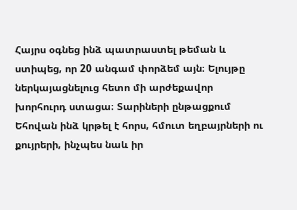Հայրս օգնեց ինձ պատրաստել թեման և ստիպեց, որ 20 անգամ փորձեմ այն։ Ելույթը ներկայացնելուց հետո մի արժեքավոր խորհուրդ ստացա։ Տարիների ընթացքում Եհովան ինձ կրթել է հորս, հմուտ եղբայրների ու քույրերի, ինչպես նաև իր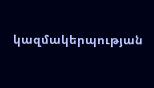կազմակերպության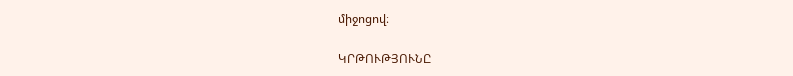միջոցով։

ԿՐԹՈՒԹՅՈՒՆԸ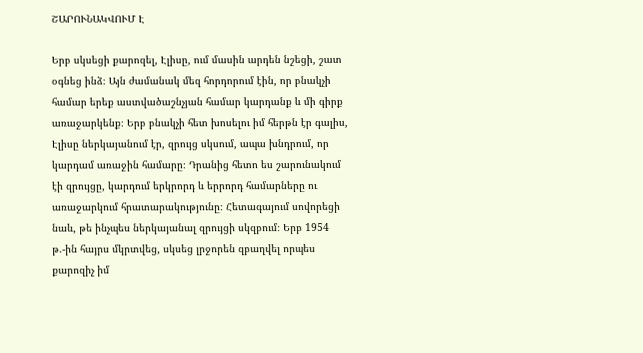ՇԱՐՈՒՆԱԿՎՈՒՄ Է

Երբ սկսեցի քարոզել, Էլիսը, ում մասին արդեն նշեցի, շատ օգնեց ինձ։ Այն ժամանակ մեզ հորդորում էին, որ բնակչի համար երեք աստվածաշնչյան համար կարդանք և մի գիրք առաջարկենք։ Երբ բնակչի հետ խոսելու իմ հերթն էր գալիս, Էլիսը ներկայանում էր, զրույց սկսում, ապա խնդրում, որ կարդամ առաջին համարը։ Դրանից հետո ես շարունակում էի զրույցը, կարդում երկրորդ և երրորդ համարները ու առաջարկում հրատարակությունը։ Հետագայում սովորեցի նաև, թե ինչպես ներկայանալ զրույցի սկզբում։ Երբ 1954 թ.-ին հայրս մկրտվեց, սկսեց լրջորեն զբաղվել որպես քարոզիչ իմ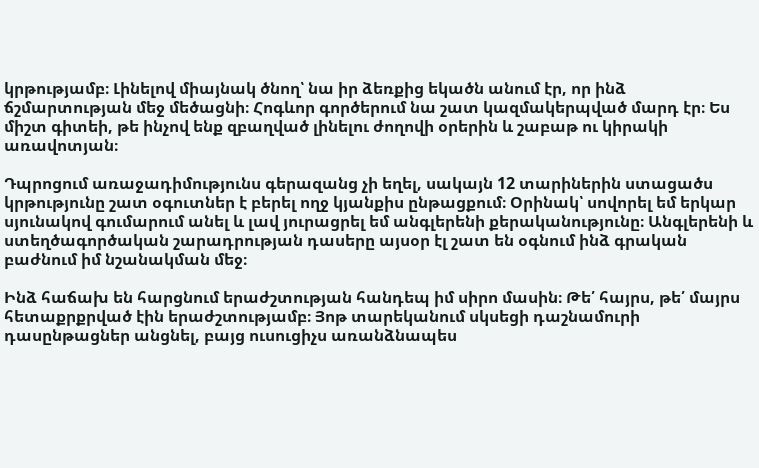կրթությամբ։ Լինելով միայնակ ծնող՝ նա իր ձեռքից եկածն անում էր, որ ինձ ճշմարտության մեջ մեծացնի։ Հոգևոր գործերում նա շատ կազմակերպված մարդ էր։ Ես միշտ գիտեի, թե ինչով ենք զբաղված լինելու ժողովի օրերին և շաբաթ ու կիրակի առավոտյան։

Դպրոցում առաջադիմությունս գերազանց չի եղել, սակայն 12 տարիներին ստացածս կրթությունը շատ օգուտներ է բերել ողջ կյանքիս ընթացքում։ Օրինակ՝ սովորել եմ երկար սյունակով գումարում անել և լավ յուրացրել եմ անգլերենի քերականությունը։ Անգլերենի և ստեղծագործական շարադրության դասերը այսօր էլ շատ են օգնում ինձ գրական բաժնում իմ նշանակման մեջ։

Ինձ հաճախ են հարցնում երաժշտության հանդեպ իմ սիրո մասին։ Թե՛ հայրս, թե՛ մայրս հետաքրքրված էին երաժշտությամբ։ Յոթ տարեկանում սկսեցի դաշնամուրի դասընթացներ անցնել, բայց ուսուցիչս առանձնապես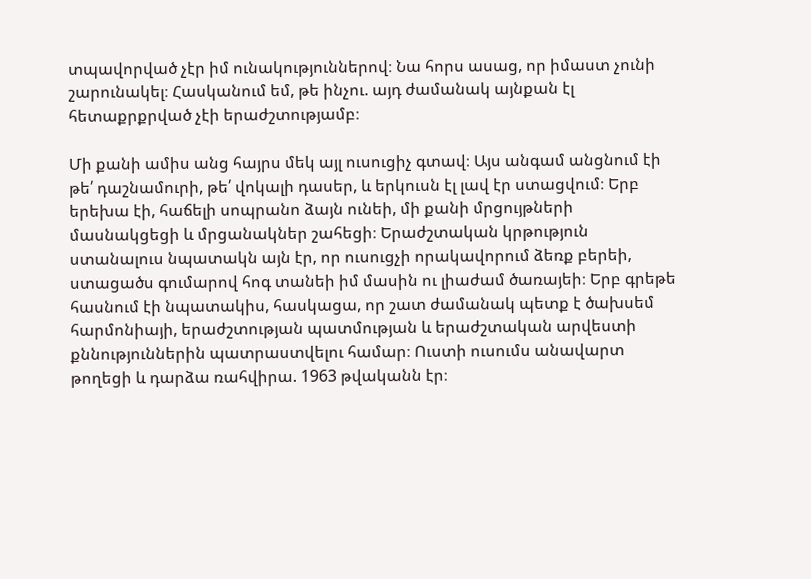տպավորված չէր իմ ունակություններով։ Նա հորս ասաց, որ իմաստ չունի շարունակել։ Հասկանում եմ, թե ինչու. այդ ժամանակ այնքան էլ հետաքրքրված չէի երաժշտությամբ։

Մի քանի ամիս անց հայրս մեկ այլ ուսուցիչ գտավ։ Այս անգամ անցնում էի թե՛ դաշնամուրի, թե՛ վոկալի դասեր, և երկուսն էլ լավ էր ստացվում։ Երբ երեխա էի, հաճելի սոպրանո ձայն ունեի, մի քանի մրցույթների մասնակցեցի և մրցանակներ շահեցի։ Երաժշտական կրթություն ստանալուս նպատակն այն էր, որ ուսուցչի որակավորում ձեռք բերեի, ստացածս գումարով հոգ տանեի իմ մասին ու լիաժամ ծառայեի։ Երբ գրեթե հասնում էի նպատակիս, հասկացա, որ շատ ժամանակ պետք է ծախսեմ հարմոնիայի, երաժշտության պատմության և երաժշտական արվեստի քննություններին պատրաստվելու համար։ Ուստի ուսումս անավարտ թողեցի և դարձա ռահվիրա. 1963 թվականն էր։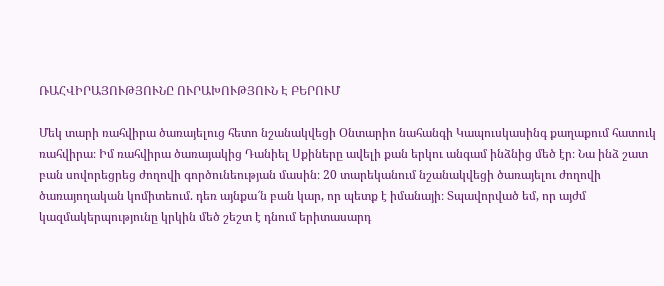ՌԱՀՎԻՐԱՅՈՒԹՅՈՒՆԸ ՈՒՐԱԽՈՒԹՅՈՒՆ Է ԲԵՐՈՒՄ

Մեկ տարի ռահվիրա ծառայելուց հետո նշանակվեցի Օնտարիո նահանգի Կապուսկասինգ քաղաքում հատուկ ռահվիրա։ Իմ ռահվիրա ծառայակից Դանիել Սքիները ավելի քան երկու անգամ ինձնից մեծ էր։ Նա ինձ շատ բան սովորեցրեց ժողովի գործունեության մասին։ 20 տարեկանում նշանակվեցի ծառայելու ժողովի ծառայողական կոմիտեում. դեռ այնքա՜ն բան կար, որ պետք է իմանայի։ Տպավորված եմ, որ այժմ կազմակերպությունը կրկին մեծ շեշտ է դնում երիտասարդ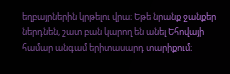եղբայրներին կրթելու վրա։ Եթե նրանք ջանքեր ներդնեն, շատ բան կարող են անել Եհովայի համար անգամ երիտասարդ տարիքում։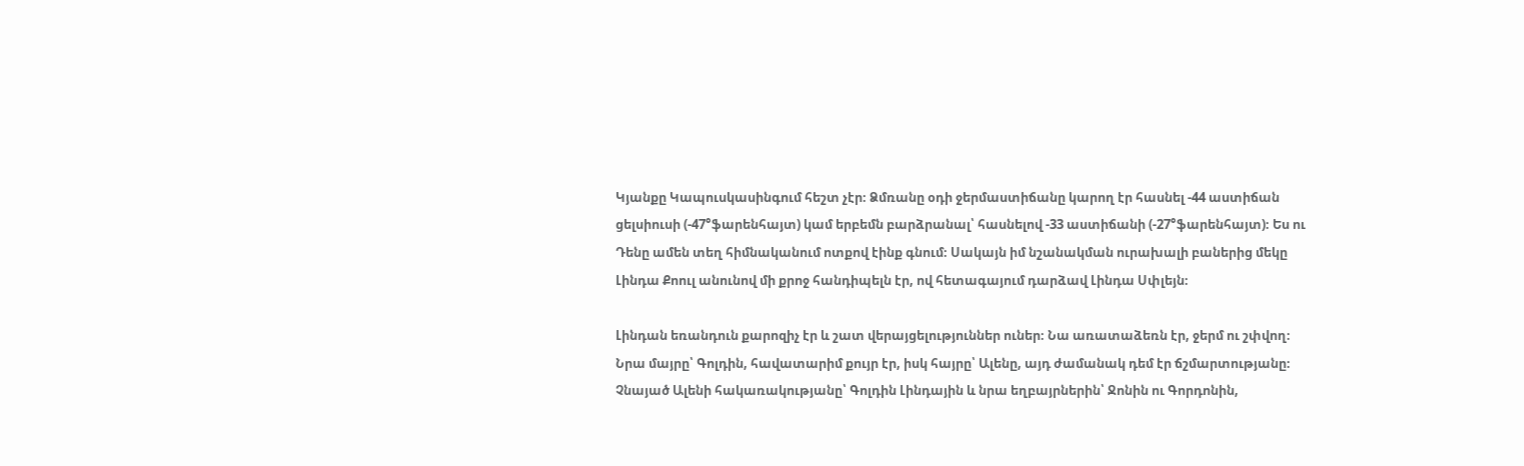Կյանքը Կապուսկասինգում հեշտ չէր։ Ձմռանը օդի ջերմաստիճանը կարող էր հասնել -44 աստիճան ցելսիուսի (-47°ֆարենհայտ) կամ երբեմն բարձրանալ՝ հասնելով -33 աստիճանի (-27°ֆարենհայտ)։ Ես ու Դենը ամեն տեղ հիմնականում ոտքով էինք գնում։ Սակայն իմ նշանակման ուրախալի բաներից մեկը Լինդա Քոուլ անունով մի քրոջ հանդիպելն էր, ով հետագայում դարձավ Լինդա Սփլեյն։

Լինդան եռանդուն քարոզիչ էր և շատ վերայցելություններ ուներ։ Նա առատաձեռն էր, ջերմ ու շփվող։ Նրա մայրը՝ Գոլդին, հավատարիմ քույր էր, իսկ հայրը՝ Ալենը, այդ ժամանակ դեմ էր ճշմարտությանը։ Չնայած Ալենի հակառակությանը՝ Գոլդին Լինդային և նրա եղբայրներին՝ Ջոնին ու Գորդոնին,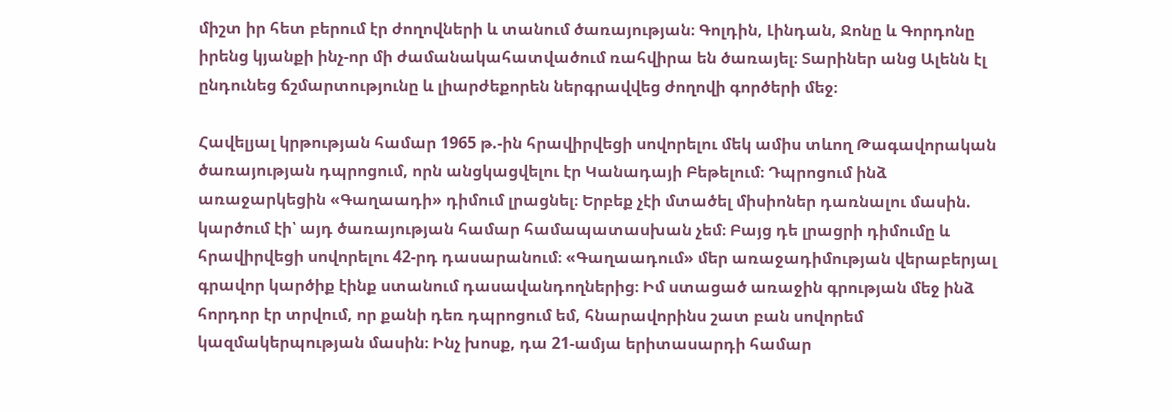միշտ իր հետ բերում էր ժողովների և տանում ծառայության։ Գոլդին, Լինդան, Ջոնը և Գորդոնը իրենց կյանքի ինչ-որ մի ժամանակահատվածում ռահվիրա են ծառայել։ Տարիներ անց Ալենն էլ ընդունեց ճշմարտությունը և լիարժեքորեն ներգրավվեց ժողովի գործերի մեջ։

Հավելյալ կրթության համար 1965 թ.-ին հրավիրվեցի սովորելու մեկ ամիս տևող Թագավորական ծառայության դպրոցում, որն անցկացվելու էր Կանադայի Բեթելում։ Դպրոցում ինձ առաջարկեցին «Գաղաադի» դիմում լրացնել։ Երբեք չէի մտածել միսիոներ դառնալու մասին. կարծում էի՝ այդ ծառայության համար համապատասխան չեմ։ Բայց դե լրացրի դիմումը և հրավիրվեցի սովորելու 42-րդ դասարանում։ «Գաղաադում» մեր առաջադիմության վերաբերյալ գրավոր կարծիք էինք ստանում դասավանդողներից։ Իմ ստացած առաջին գրության մեջ ինձ հորդոր էր տրվում, որ քանի դեռ դպրոցում եմ, հնարավորինս շատ բան սովորեմ կազմակերպության մասին։ Ինչ խոսք, դա 21-ամյա երիտասարդի համար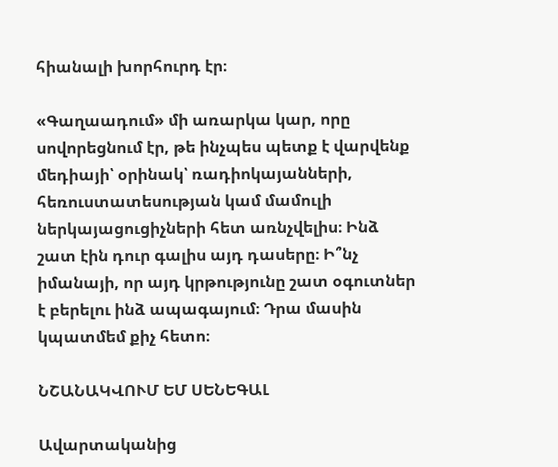հիանալի խորհուրդ էր։

«Գաղաադում» մի առարկա կար, որը սովորեցնում էր, թե ինչպես պետք է վարվենք մեդիայի՝ օրինակ՝ ռադիոկայանների, հեռուստատեսության կամ մամուլի ներկայացուցիչների հետ առնչվելիս։ Ինձ շատ էին դուր գալիս այդ դասերը։ Ի՞նչ իմանայի, որ այդ կրթությունը շատ օգուտներ է բերելու ինձ ապագայում։ Դրա մասին կպատմեմ քիչ հետո։

ՆՇԱՆԱԿՎՈՒՄ ԵՄ ՍԵՆԵԳԱԼ

Ավարտականից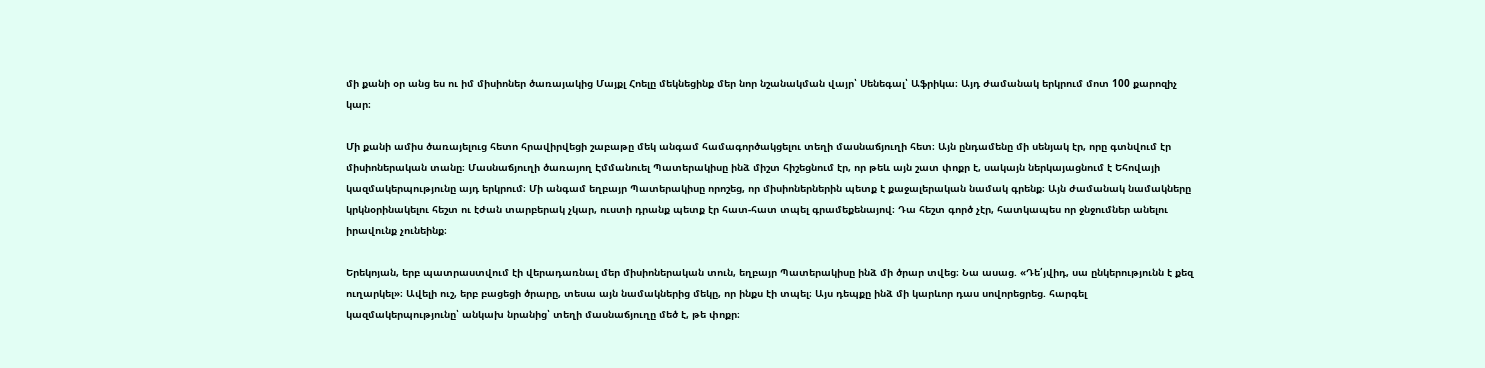մի քանի օր անց ես ու իմ միսիոներ ծառայակից Մայքլ Հոելը մեկնեցինք մեր նոր նշանակման վայր՝ Սենեգալ՝ Աֆրիկա։ Այդ ժամանակ երկրում մոտ 100 քարոզիչ կար։

Մի քանի ամիս ծառայելուց հետո հրավիրվեցի շաբաթը մեկ անգամ համագործակցելու տեղի մասնաճյուղի հետ։ Այն ընդամենը մի սենյակ էր, որը գտնվում էր միսիոներական տանը։ Մասնաճյուղի ծառայող Էմմանուել Պատերակիսը ինձ միշտ հիշեցնում էր, որ թեև այն շատ փոքր է, սակայն ներկայացնում է Եհովայի կազմակերպությունը այդ երկրում։ Մի անգամ եղբայր Պատերակիսը որոշեց, որ միսիոներներին պետք է քաջալերական նամակ գրենք։ Այն ժամանակ նամակները կրկնօրինակելու հեշտ ու էժան տարբերակ չկար, ուստի դրանք պետք էր հատ-հատ տպել գրամեքենայով։ Դա հեշտ գործ չէր, հատկապես որ ջնջումներ անելու իրավունք չունեինք։

Երեկոյան, երբ պատրաստվում էի վերադառնալ մեր միսիոներական տուն, եղբայր Պատերակիսը ինձ մի ծրար տվեց։ Նա ասաց. «Դե՛յվիդ, սա ընկերությունն է քեզ ուղարկել»։ Ավելի ուշ, երբ բացեցի ծրարը, տեսա այն նամակներից մեկը, որ ինքս էի տպել։ Այս դեպքը ինձ մի կարևոր դաս սովորեցրեց. հարգել կազմակերպությունը՝ անկախ նրանից՝ տեղի մասնաճյուղը մեծ է, թե փոքր։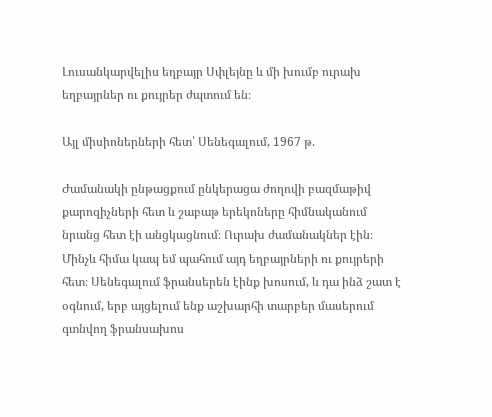Լուսանկարվելիս եղբայր Սփլեյնը և մի խումբ ուրախ եղբայրներ ու քույրեր ժպտում են։

Այլ միսիոներների հետ՝ Սենեգալում, 1967 թ.

Ժամանակի ընթացքում ընկերացա ժողովի բազմաթիվ քարոզիչների հետ և շաբաթ երեկոները հիմնականում նրանց հետ էի անցկացնում։ Ուրախ ժամանակներ էին։ Մինչև հիմա կապ եմ պահում այդ եղբայրների ու քույրերի հետ։ Սենեգալում ֆրանսերեն էինք խոսում, և դա ինձ շատ է օգնում, երբ այցելում ենք աշխարհի տարբեր մասերում գտնվող ֆրանսախոս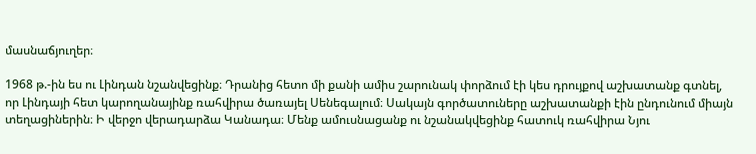մասնաճյուղեր։

1968 թ.-ին ես ու Լինդան նշանվեցինք։ Դրանից հետո մի քանի ամիս շարունակ փորձում էի կես դրույքով աշխատանք գտնել, որ Լինդայի հետ կարողանայինք ռահվիրա ծառայել Սենեգալում։ Սակայն գործատուները աշխատանքի էին ընդունում միայն տեղացիներին։ Ի վերջո վերադարձա Կանադա։ Մենք ամուսնացանք ու նշանակվեցինք հատուկ ռահվիրա Նյու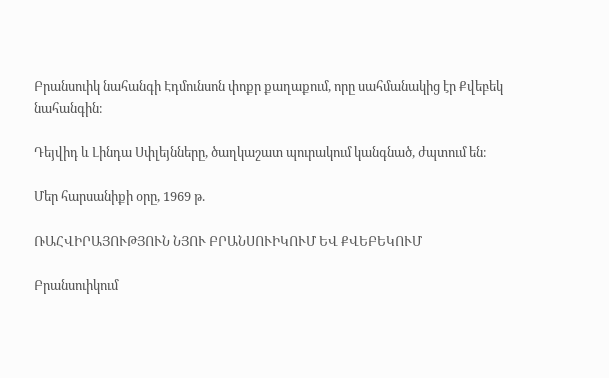Բրանսուիկ նահանգի Էդմունսոն փոքր քաղաքում, որը սահմանակից էր Քվեբեկ նահանգին։

Դեյվիդ և Լինդա Սփլեյնները, ծաղկաշատ պուրակում կանգնած, ժպտում են։

Մեր հարսանիքի օրը, 1969 թ.

ՌԱՀՎԻՐԱՅՈՒԹՅՈՒՆ ՆՅՈՒ ԲՐԱՆՍՈՒԻԿՈՒՄ ԵՎ ՔՎԵԲԵԿՈՒՄ

Բրանսուիկում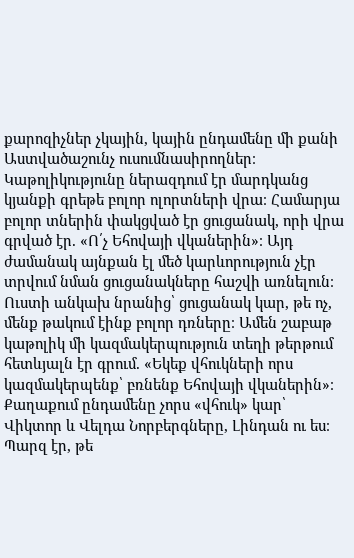քարոզիչներ չկային, կային ընդամենը մի քանի Աստվածաշունչ ուսումնասիրողներ։ Կաթոլիկությունը ներազդում էր մարդկանց կյանքի գրեթե բոլոր ոլորտների վրա։ Համարյա բոլոր տներին փակցված էր ցուցանակ, որի վրա գրված էր. «Ո՛չ Եհովայի վկաներին»։ Այդ ժամանակ այնքան էլ մեծ կարևորություն չէր տրվում նման ցուցանակները հաշվի առնելուն։ Ուստի անկախ նրանից՝ ցուցանակ կար, թե ոչ, մենք թակում էինք բոլոր դռները։ Ամեն շաբաթ կաթոլիկ մի կազմակերպություն տեղի թերթում հետևյալն էր գրում. «Եկեք վհուկների որս կազմակերպենք՝ բռնենք Եհովայի վկաներին»։ Քաղաքում ընդամենը չորս «վհուկ» կար՝ Վիկտոր և Վելդա Նորբերգները, Լինդան ու ես։ Պարզ էր, թե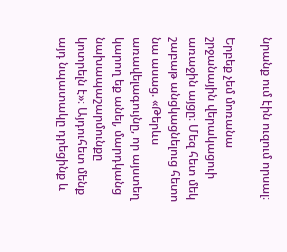նրանք ում էին ուզում որսալ։

Երբեք չեմ մոռանա շրջանային վերակացուի առաջին այցը։ Մեզ հետ մեկ շաբաթ անցկացնելուց հետո նա ասաց. «Թերևս առավելագույնը, որ այստեղ կարող եք անել, մարդկանց նախապաշարմունքը կոտրելն է»։ Այդուհետ մենք այդ նպատակը դրեցինք և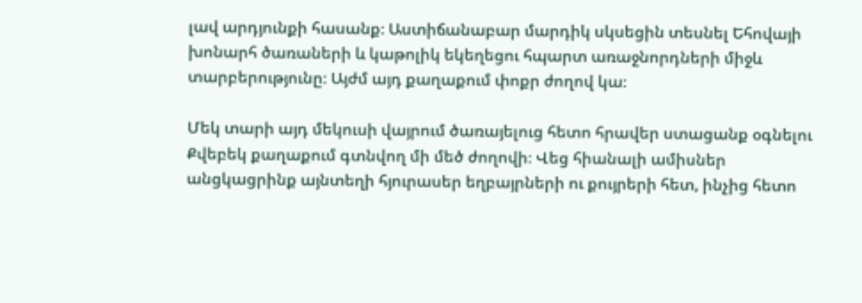լավ արդյունքի հասանք։ Աստիճանաբար մարդիկ սկսեցին տեսնել Եհովայի խոնարհ ծառաների և կաթոլիկ եկեղեցու հպարտ առաջնորդների միջև տարբերությունը։ Այժմ այդ քաղաքում փոքր ժողով կա։

Մեկ տարի այդ մեկուսի վայրում ծառայելուց հետո հրավեր ստացանք օգնելու Քվեբեկ քաղաքում գտնվող մի մեծ ժողովի։ Վեց հիանալի ամիսներ անցկացրինք այնտեղի հյուրասեր եղբայրների ու քույրերի հետ, ինչից հետո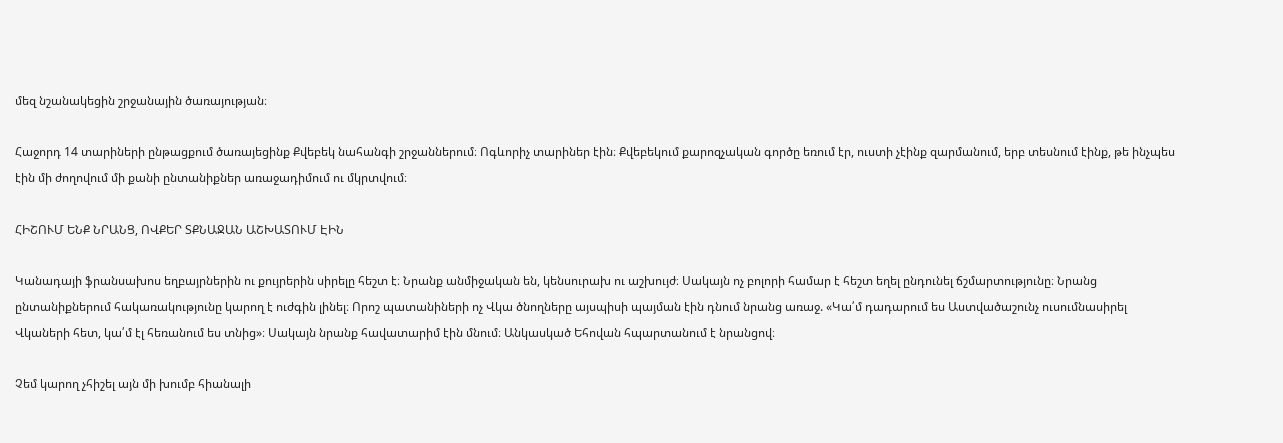մեզ նշանակեցին շրջանային ծառայության։

Հաջորդ 14 տարիների ընթացքում ծառայեցինք Քվեբեկ նահանգի շրջաններում։ Ոգևորիչ տարիներ էին։ Քվեբեկում քարոզչական գործը եռում էր, ուստի չէինք զարմանում, երբ տեսնում էինք, թե ինչպես էին մի ժողովում մի քանի ընտանիքներ առաջադիմում ու մկրտվում։

ՀԻՇՈՒՄ ԵՆՔ ՆՐԱՆՑ, ՈՎՔԵՐ ՏՔՆԱՋԱՆ ԱՇԽԱՏՈՒՄ ԷԻՆ

Կանադայի ֆրանսախոս եղբայրներին ու քույրերին սիրելը հեշտ է։ Նրանք անմիջական են, կենսուրախ ու աշխույժ։ Սակայն ոչ բոլորի համար է հեշտ եղել ընդունել ճշմարտությունը։ Նրանց ընտանիքներում հակառակությունը կարող է ուժգին լինել։ Որոշ պատանիների ոչ Վկա ծնողները այսպիսի պայման էին դնում նրանց առաջ. «Կա՛մ դադարում ես Աստվածաշունչ ուսումնասիրել Վկաների հետ, կա՛մ էլ հեռանում ես տնից»։ Սակայն նրանք հավատարիմ էին մնում։ Անկասկած Եհովան հպարտանում է նրանցով։

Չեմ կարող չհիշել այն մի խումբ հիանալի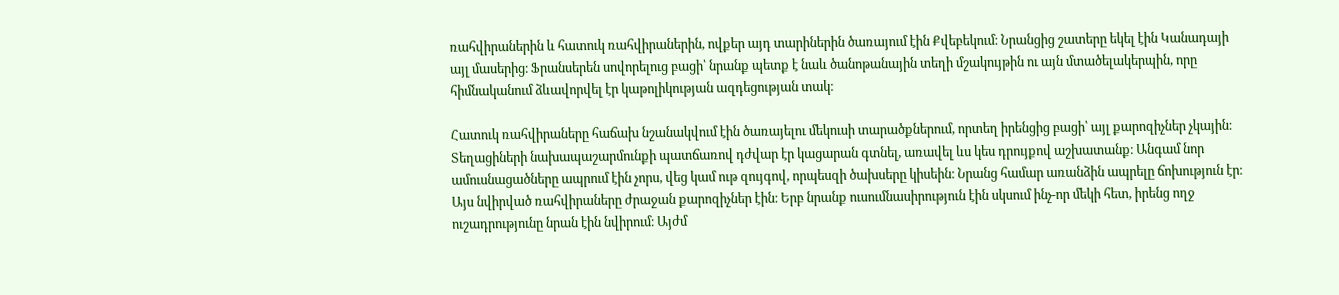ռահվիրաներին և հատուկ ռահվիրաներին, ովքեր այդ տարիներին ծառայում էին Քվեբեկում։ Նրանցից շատերը եկել էին Կանադայի այլ մասերից։ Ֆրանսերեն սովորելուց բացի՝ նրանք պետք է նաև ծանոթանային տեղի մշակույթին ու այն մտածելակերպին, որը հիմնականում ձևավորվել էր կաթոլիկության ազդեցության տակ։

Հատուկ ռահվիրաները հաճախ նշանակվում էին ծառայելու մեկուսի տարածքներում, որտեղ իրենցից բացի՝ այլ քարոզիչներ չկային։ Տեղացիների նախապաշարմունքի պատճառով դժվար էր կացարան գտնել, առավել ևս կես դրույքով աշխատանք։ Անգամ նոր ամուսնացածները ապրում էին չորս, վեց կամ ութ զույգով, որպեսզի ծախսերը կիսեին։ Նրանց համար առանձին ապրելը ճոխություն էր։ Այս նվիրված ռահվիրաները ժրաջան քարոզիչներ էին։ Երբ նրանք ուսումնասիրություն էին սկսում ինչ-որ մեկի հետ, իրենց ողջ ուշադրությունը նրան էին նվիրում։ Այժմ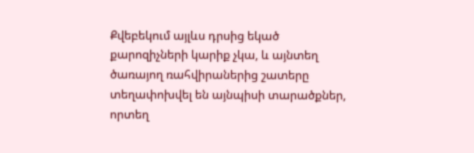Քվեբեկում այլևս դրսից եկած քարոզիչների կարիք չկա, և այնտեղ ծառայող ռահվիրաներից շատերը տեղափոխվել են այնպիսի տարածքներ, որտեղ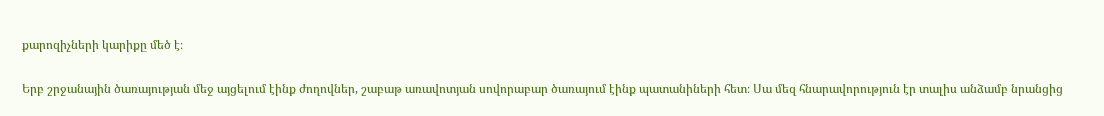քարոզիչների կարիքը մեծ է։

Երբ շրջանային ծառայության մեջ այցելում էինք ժողովներ, շաբաթ առավոտյան սովորաբար ծառայում էինք պատանիների հետ։ Սա մեզ հնարավորություն էր տալիս անձամբ նրանցից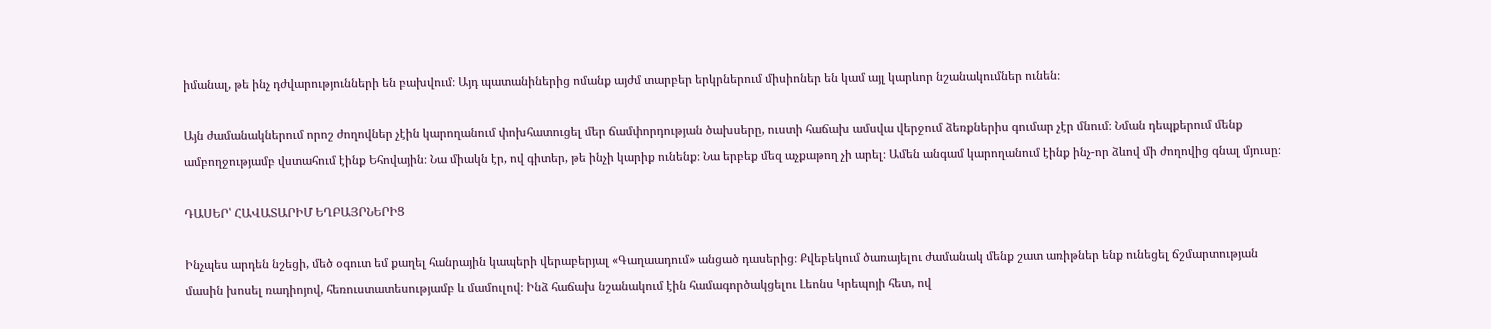իմանալ, թե ինչ դժվարությունների են բախվում։ Այդ պատանիներից ոմանք այժմ տարբեր երկրներում միսիոներ են կամ այլ կարևոր նշանակումներ ունեն։

Այն ժամանակներում որոշ ժողովներ չէին կարողանում փոխհատուցել մեր ճամփորդության ծախսերը, ուստի հաճախ ամսվա վերջում ձեռքներիս գումար չէր մնում։ Նման դեպքերում մենք ամբողջությամբ վստահում էինք Եհովային։ Նա միակն էր, ով գիտեր, թե ինչի կարիք ունենք։ Նա երբեք մեզ աչքաթող չի արել։ Ամեն անգամ կարողանում էինք ինչ-որ ձևով մի ժողովից գնալ մյուսը։

ԴԱՍԵՐ՝ ՀԱՎԱՏԱՐԻՄ ԵՂԲԱՅՐՆԵՐԻՑ

Ինչպես արդեն նշեցի, մեծ օգուտ եմ քաղել հանրային կապերի վերաբերյալ «Գաղաադում» անցած դասերից։ Քվեբեկում ծառայելու ժամանակ մենք շատ առիթներ ենք ունեցել ճշմարտության մասին խոսել ռադիոյով, հեռուստատեսությամբ և մամուլով։ Ինձ հաճախ նշանակում էին համագործակցելու Լեոնս Կրեպոյի հետ, ով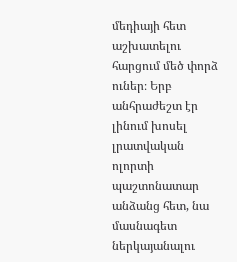մեդիայի հետ աշխատելու հարցում մեծ փորձ ուներ։ Երբ անհրաժեշտ էր լինում խոսել լրատվական ոլորտի պաշտոնատար անձանց հետ, նա մասնագետ ներկայանալու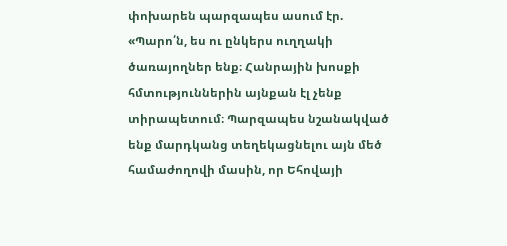փոխարեն պարզապես ասում էր. «Պարո՛ն, ես ու ընկերս ուղղակի ծառայողներ ենք։ Հանրային խոսքի հմտություններին այնքան էլ չենք տիրապետում։ Պարզապես նշանակված ենք մարդկանց տեղեկացնելու այն մեծ համաժողովի մասին, որ Եհովայի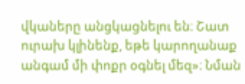վկաները անցկացնելու են։ Շատ ուրախ կլինենք, եթե կարողանաք անգամ մի փոքր օգնել մեզ»։ Նման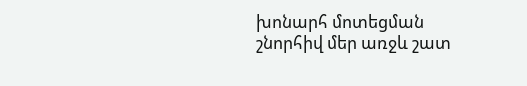խոնարհ մոտեցման շնորհիվ մեր առջև շատ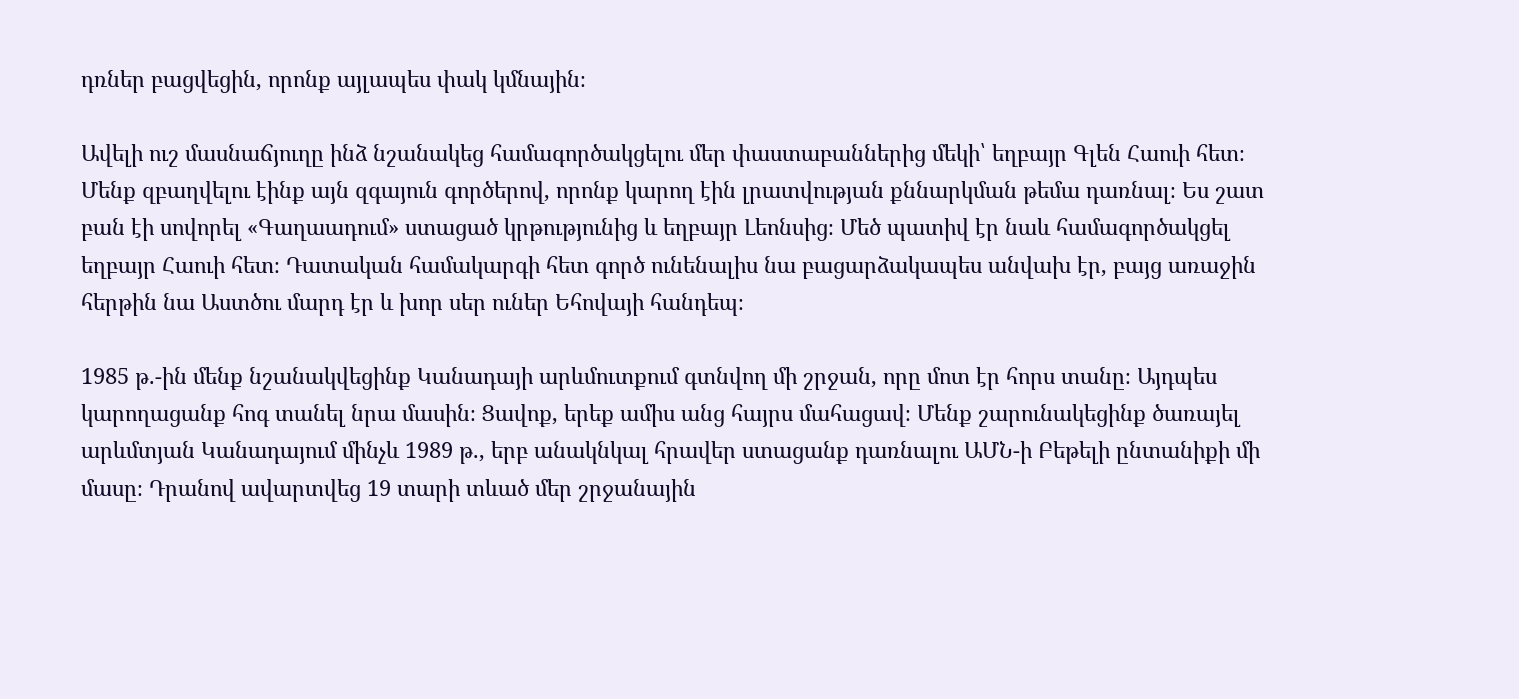դռներ բացվեցին, որոնք այլապես փակ կմնային։

Ավելի ուշ մասնաճյուղը ինձ նշանակեց համագործակցելու մեր փաստաբաններից մեկի՝ եղբայր Գլեն Հաուի հետ։ Մենք զբաղվելու էինք այն զգայուն գործերով, որոնք կարող էին լրատվության քննարկման թեմա դառնալ։ Ես շատ բան էի սովորել «Գաղաադում» ստացած կրթությունից և եղբայր Լեոնսից։ Մեծ պատիվ էր նաև համագործակցել եղբայր Հաուի հետ։ Դատական համակարգի հետ գործ ունենալիս նա բացարձակապես անվախ էր, բայց առաջին հերթին նա Աստծու մարդ էր և խոր սեր ուներ Եհովայի հանդեպ։

1985 թ.-ին մենք նշանակվեցինք Կանադայի արևմուտքում գտնվող մի շրջան, որը մոտ էր հորս տանը։ Այդպես կարողացանք հոգ տանել նրա մասին։ Ցավոք, երեք ամիս անց հայրս մահացավ։ Մենք շարունակեցինք ծառայել արևմտյան Կանադայում մինչև 1989 թ., երբ անակնկալ հրավեր ստացանք դառնալու ԱՄՆ-ի Բեթելի ընտանիքի մի մասը։ Դրանով ավարտվեց 19 տարի տևած մեր շրջանային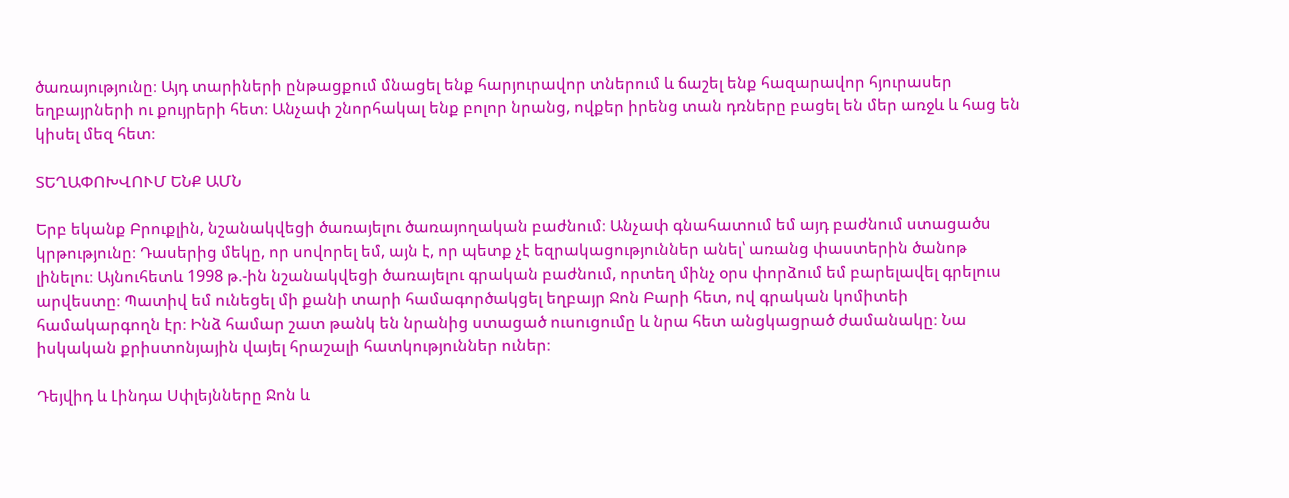ծառայությունը։ Այդ տարիների ընթացքում մնացել ենք հարյուրավոր տներում և ճաշել ենք հազարավոր հյուրասեր եղբայրների ու քույրերի հետ։ Անչափ շնորհակալ ենք բոլոր նրանց, ովքեր իրենց տան դռները բացել են մեր առջև և հաց են կիսել մեզ հետ։

ՏԵՂԱՓՈԽՎՈՒՄ ԵՆՔ ԱՄՆ

Երբ եկանք Բրուքլին, նշանակվեցի ծառայելու ծառայողական բաժնում։ Անչափ գնահատում եմ այդ բաժնում ստացածս կրթությունը։ Դասերից մեկը, որ սովորել եմ, այն է, որ պետք չէ եզրակացություններ անել՝ առանց փաստերին ծանոթ լինելու։ Այնուհետև 1998 թ.-ին նշանակվեցի ծառայելու գրական բաժնում, որտեղ մինչ օրս փորձում եմ բարելավել գրելուս արվեստը։ Պատիվ եմ ունեցել մի քանի տարի համագործակցել եղբայր Ջոն Բարի հետ, ով գրական կոմիտեի համակարգողն էր։ Ինձ համար շատ թանկ են նրանից ստացած ուսուցումը և նրա հետ անցկացրած ժամանակը։ Նա իսկական քրիստոնյային վայել հրաշալի հատկություններ ուներ։

Դեյվիդ և Լինդա Սփլեյնները Ջոն և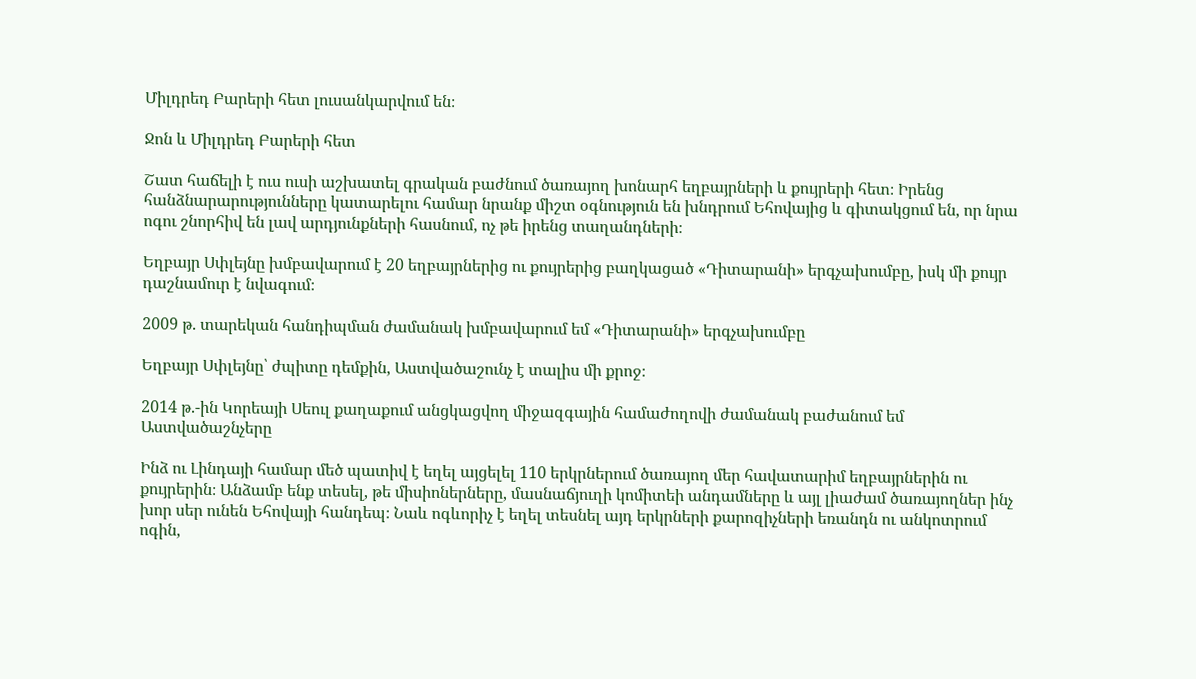Միլդրեդ Բարերի հետ լուսանկարվում են։

Ջոն և Միլդրեդ Բարերի հետ

Շատ հաճելի է ուս ուսի աշխատել գրական բաժնում ծառայող խոնարհ եղբայրների և քույրերի հետ։ Իրենց հանձնարարությունները կատարելու համար նրանք միշտ օգնություն են խնդրում Եհովայից և գիտակցում են, որ նրա ոգու շնորհիվ են լավ արդյունքների հասնում, ոչ թե իրենց տաղանդների։

Եղբայր Սփլեյնը խմբավարում է 20 եղբայրներից ու քույրերից բաղկացած «Դիտարանի» երգչախումբը, իսկ մի քույր դաշնամուր է նվագում։

2009 թ. տարեկան հանդիպման ժամանակ խմբավարում եմ «Դիտարանի» երգչախումբը

Եղբայր Սփլեյնը՝ ժպիտը դեմքին, Աստվածաշունչ է տալիս մի քրոջ։

2014 թ.-ին Կորեայի Սեուլ քաղաքում անցկացվող միջազգային համաժողովի ժամանակ բաժանում եմ Աստվածաշնչերը

Ինձ ու Լինդայի համար մեծ պատիվ է եղել այցելել 110 երկրներում ծառայող մեր հավատարիմ եղբայրներին ու քույրերին։ Անձամբ ենք տեսել, թե միսիոներները, մասնաճյուղի կոմիտեի անդամները և այլ լիաժամ ծառայողներ ինչ խոր սեր ունեն Եհովայի հանդեպ։ Նաև ոգևորիչ է եղել տեսնել այդ երկրների քարոզիչների եռանդն ու անկոտրում ոգին,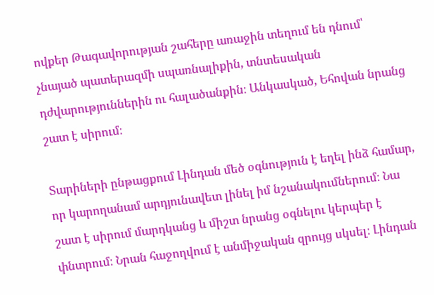ովքեր Թագավորության շահերը առաջին տեղում են դնում՝ չնայած պատերազմի սպառնալիքին, տնտեսական դժվարություններին ու հալածանքին։ Անկասկած, Եհովան նրանց շատ է սիրում։

Տարիների ընթացքում Լինդան մեծ օգնություն է եղել ինձ համար, որ կարողանամ արդյունավետ լինել իմ նշանակումներում։ Նա շատ է սիրում մարդկանց և միշտ նրանց օգնելու կերպեր է փնտրում։ Նրան հաջողվում է անմիջական զրույց սկսել։ Լինդան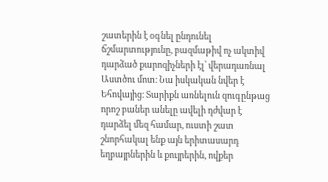շատերին է օգնել ընդունել ճշմարտությունը, բազմաթիվ ոչ ակտիվ դարձած քարոզիչների էլ՝ վերադառնալ Աստծու մոտ։ Նա իսկական նվեր է Եհովայից։ Տարիքն առնելուն զուգընթաց որոշ բաներ անելը ավելի դժվար է դարձել մեզ համար, ուստի շատ շնորհակալ ենք այն երիտասարդ եղբայրներին և քույրերին, ովքեր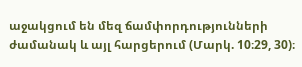աջակցում են մեզ ճամփորդությունների ժամանակ և այլ հարցերում (Մարկ. 10։29, 30)։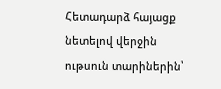Հետադարձ հայացք նետելով վերջին ութսուն տարիներին՝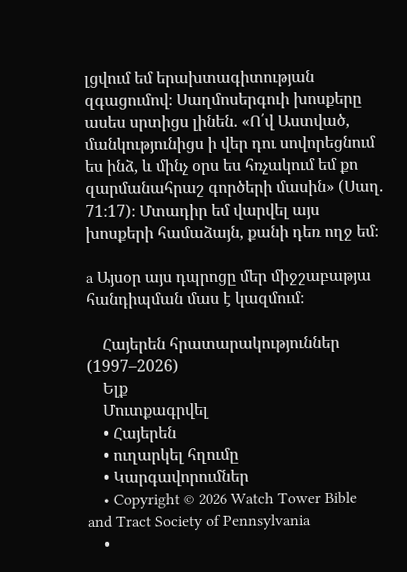լցվում եմ երախտագիտության զգացումով։ Սաղմոսերգուի խոսքերը ասես սրտիցս լինեն. «Ո՛վ Աստված, մանկությունիցս ի վեր դու սովորեցնում ես ինձ, և մինչ օրս ես հռչակում եմ քո զարմանահրաշ գործերի մասին» (Սաղ. 71։17)։ Մտադիր եմ վարվել այս խոսքերի համաձայն, քանի դեռ ողջ եմ։

a Այսօր այս դպրոցը մեր միջշաբաթյա հանդիպման մաս է կազմում։

    Հայերեն հրատարակություններ (1997–2026)
    Ելք
    Մուտքագրվել
    • Հայերեն
    • ուղարկել հղումը
    • Կարգավորումներ
    • Copyright © 2026 Watch Tower Bible and Tract Society of Pennsylvania
    •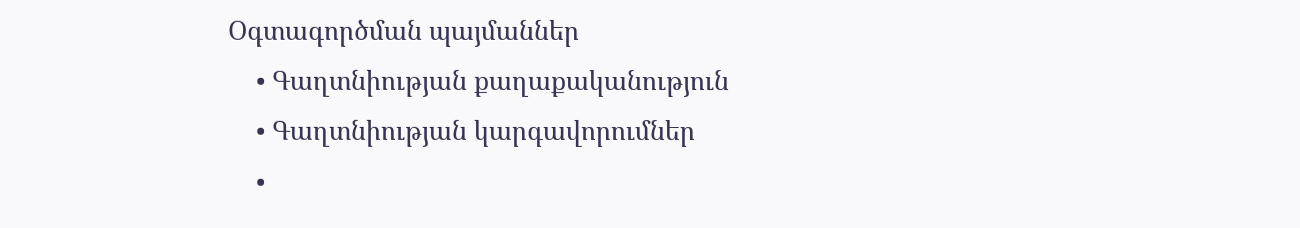Օգտագործման պայմաններ
    • Գաղտնիության քաղաքականություն
    • Գաղտնիության կարգավորումներ
    •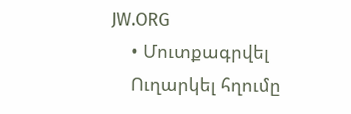JW.ORG
    • Մուտքագրվել
    Ուղարկել հղումը